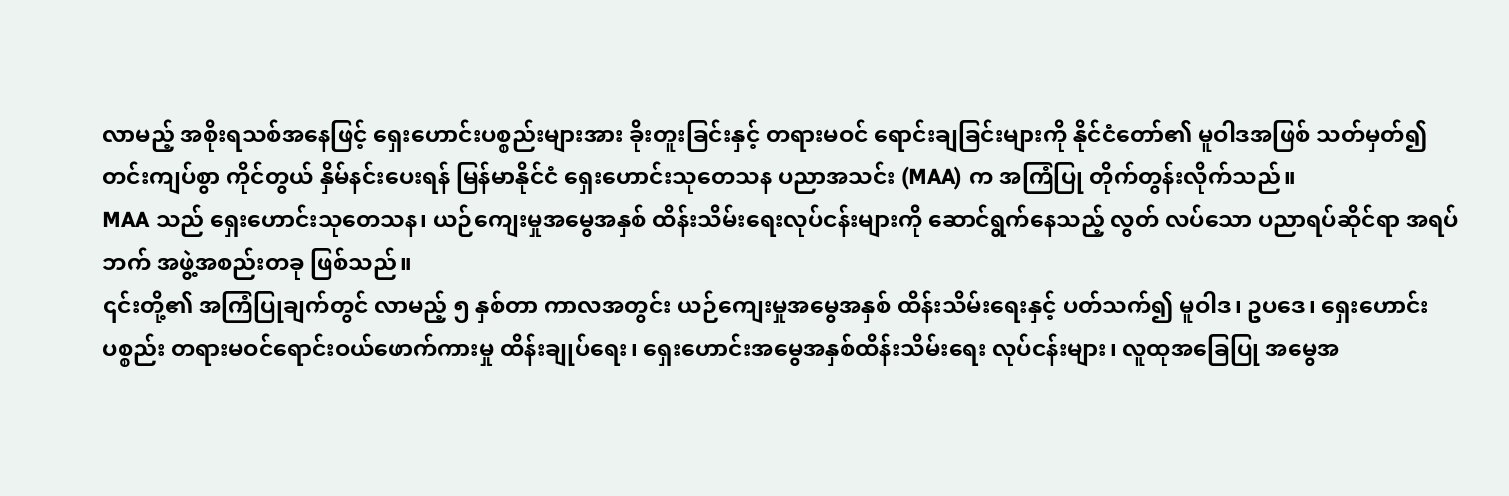လာမည့် အစိုးရသစ်အနေဖြင့် ရှေးဟောင်းပစ္စည်းများအား ခိုးတူးခြင်းနှင့် တရားမဝင် ရောင်းချခြင်းများကို နိုင်ငံတော်၏ မူဝါဒအဖြစ် သတ်မှတ်၍ တင်းကျပ်စွာ ကိုင်တွယ် နှိမ်နင်းပေးရန် မြန်မာနိုင်ငံ ရှေးဟောင်းသုတေသန ပညာအသင်း (MAA) က အကြံပြု တိုက်တွန်းလိုက်သည်။
MAA သည် ရှေးဟောင်းသုတေသန၊ ယဉ်ကျေးမှုအမွေအနှစ် ထိန်းသိမ်းရေးလုပ်ငန်းများကို ဆောင်ရွက်နေသည့် လွတ် လပ်သော ပညာရပ်ဆိုင်ရာ အရပ်ဘက် အဖွဲ့အစည်းတခု ဖြစ်သည်။
၎င်းတို့၏ အကြံပြုချက်တွင် လာမည့် ၅ နှစ်တာ ကာလအတွင်း ယဉ်ကျေးမှုအမွေအနှစ် ထိန်းသိမ်းရေးနှင့် ပတ်သက်၍ မူဝါဒ၊ ဥပဒေ၊ ရှေးဟောင်းပစ္စည်း တရားမဝင်ရောင်းဝယ်ဖောက်ကားမှု ထိန်းချုပ်ရေး၊ ရှေးဟောင်းအမွေအနှစ်ထိန်းသိမ်းရေး လုပ်ငန်းများ၊ လူထုအခြေပြု အမွေအ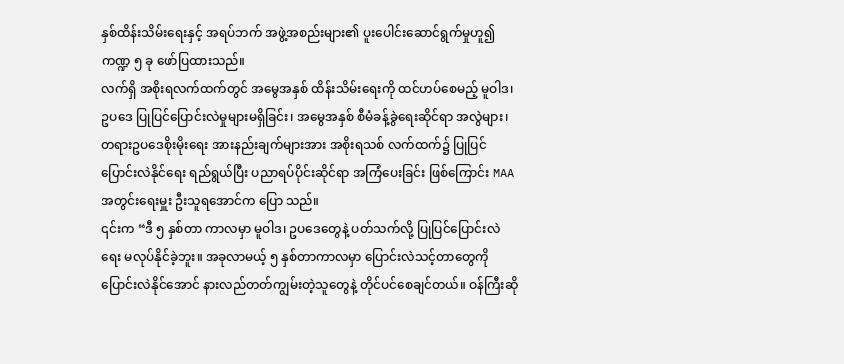နှစ်ထိန်းသိမ်းရေးနှင့် အရပ်ဘက် အဖွဲ့အစည်းများ၏ ပူးပေါင်းဆောင်ရွက်မှုဟူ၍ ကဏ္ဍ ၅ ခု ဖော်ပြထားသည်။
လက်ရှိ အစိုးရလက်ထက်တွင် အမွေအနှစ် ထိန်းသိမ်းရေးကို ထင်ဟပ်စေမည့် မူဝါဒ၊ ဥပဒေ ပြုပြင်ပြောင်းလဲမှုများမရှိခြင်း၊ အမွေအနှစ် စီမံခန့်ခွဲရေးဆိုင်ရာ အလွဲများ၊ တရားဥပဒေစိုးမိုးရေး အားနည်းချက်များအား အစိုးရသစ် လက်ထက်၌ ပြုပြင် ပြောင်းလဲနိုင်ရေး ရည်ရွယ်ပြီး ပညာရပ်ပိုင်းဆိုင်ရာ အကြံပေးခြင်း ဖြစ်ကြောင်း MAA အတွင်းရေးမှူး ဦးသူရအောင်က ပြော သည်။
၎င်းက “ဒီ ၅ နှစ်တာ ကာလမှာ မူဝါဒ၊ ဥပဒေတွေနဲ့ ပတ်သက်လို့ ပြုပြင်ပြောင်းလဲရေး မလုပ်နိုင်ခဲ့ဘူး။ အခုလာမယ့် ၅ နှစ်တာကာလမှာ ပြောင်းလဲသင့်တာတွေကို ပြောင်းလဲနိုင်အောင် နားလည်တတ်ကျွမ်းတဲ့သူတွေနဲ့ တိုင်ပင်စေချင်တယ်။ ဝန်ကြီးဆို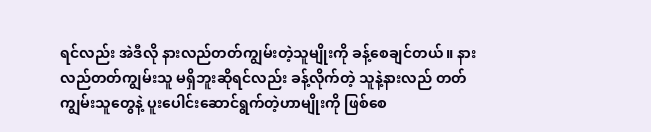ရင်လည်း အဲဒီလို နားလည်တတ်ကျွမ်းတဲ့သူမျိုးကို ခန့်စေချင်တယ်။ နားလည်တတ်ကျွမ်းသူ မရှိဘူးဆိုရင်လည်း ခန့်လိုက်တဲ့ သူနဲ့နားလည် တတ်ကျွမ်းသူတွေနဲ့ ပူးပေါင်းဆောင်ရွက်တဲ့ဟာမျိုးကို ဖြစ်စေ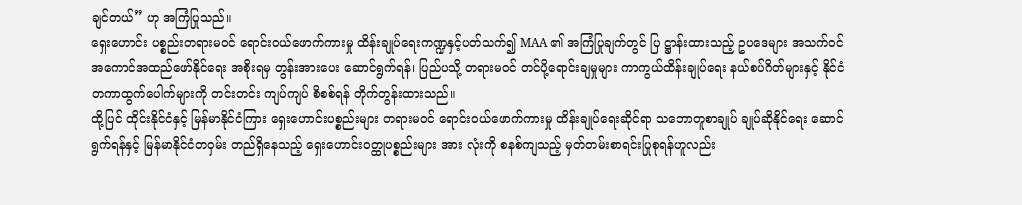ချင်တယ်” ဟု အကြံပြုသည်။
ရှေးဟောင်း ပစ္စည်းတရားမဝင် ရောင်းဝယ်ဖောက်ကားမှု ထိန်းချုပ်ရေးကဏ္ဍနှင့်ပတ်သက်၍ MAA ၏ အကြံပြုချက်တွင် ပြ ဋ္ဌာန်းထားသည့် ဥပဒေများ အသက်ဝင် အကောင်အထည်ဖော်နိုင်ရေး အစိုးရမှ တွန်းအားပေး ဆောင်ရွက်ရန်၊ ပြည်ပသို့ တရားမဝင် တင်ပို့ရောင်းချမှုများ ကာကွယ်ထိန်းချုပ်ရေး နယ်စပ်ဂိတ်များနှင့် နိုင်ငံတကာထွက်ပေါက်များကို တင်းတင်း ကျပ်ကျပ် စိစစ်ရန် တိုက်တွန်းထားသည်။
ထို့ပြင် ထိုင်းနိုင်ငံနှင့် မြန်မာနိုင်ငံကြား ရှေးဟောင်းပစ္စည်းများ တရားမဝင် ရောင်းဝယ်ဖောက်ကားမှု ထိန်းချုပ်ရေးဆိုင်ရာ သဘောတူစာချုပ် ချုပ်ဆိုနိုင်ရေး ဆောင်ရွက်ရန်နှင့် မြန်မာနိုင်ငံတဝှမ်း တည်ရှိနေသည့် ရှေးဟောင်းဝတ္ထုပစ္စည်းများ အား လုံးကို စနစ်ကျသည့် မှတ်တမ်းစာရင်းပြုစုရန်ဟူလည်း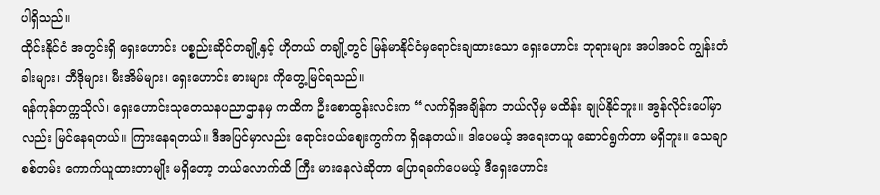ပါရှိသည်။
ထိုင်းနိုင်ငံ အတွင်းရှိ ရှေးဟောင်း ပစ္စည်းဆိုင်တချို့နှင့် ဟိုတယ် တချို့တွင် မြန်မာနိုင်ငံမှရောင်းချထားသော ရှေးဟောင်း ဘုရားများ အပါအဝင် ကျွန်းတံခါးများ၊ ဘီဒိုများ၊ မီးအိမ်များ၊ ရှေးဟောင်း ဓားများ ကိုတွေ့မြင်ရသည်။
ရန်ကုန်တက္ကသိုလ်၊ ရှေးဟောင်းသုတေသနပညာဌာနမှ ကထိက ဦးစောထွန်းလင်းက “လက်ရှိအချိန်က ဘယ်လိုမှ မထိန်း ချုပ်နိုင်ဘူး။ အွန်လိုင်းပေါ်မှာလည်း မြင်နေရတယ်။ ကြားနေရတယ်။ ဒီအပြင်မှာလည်း ရောင်းဝယ်ဈေးကွက်က ရှိနေတယ်။ ဒါပေမယ့် အရေးတယူ ဆောင်ရွက်တာ မရှိဘူး။ သေချာစစ်တမ်း ကောက်ယူထားတာမျိုး မရှိတော့ ဘယ်လောက်ထိ ကြီး မားနေလဲဆိုတာ ပြောရခက်ပေမယ့် ဒီရှေးဟောင်း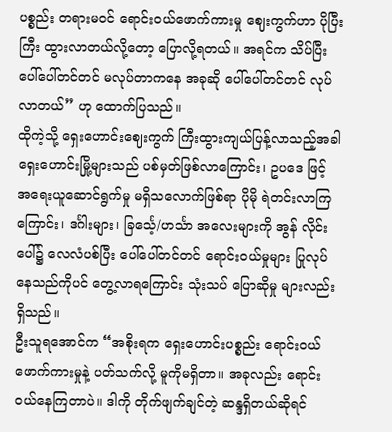ပစ္စည်း တရားမဝင် ရောင်းဝယ်ဖောက်ကားမှု ဈေးကွက်ဟာ ပိုပြီး ကြီး ထွားလာတယ်လို့တော့ ပြောလို့ရတယ်။ အရင်က သိပ်ပြီး ပေါ်ပေါ်တင်တင် မလုပ်တာကနေ အခုဆို ပေါ်ပေါ်တင်တင် လုပ်လာတယ်” ဟု ထောက်ပြသည်။
ထိုကဲ့သို့ ရှေးဟောင်းဈေးကွက် ကြီးထွားကျယ်ပြန့်လာသည့်အခါ ရှေးဟောင်းမြို့များသည် ပစ်မှတ်ဖြစ်လာကြောင်း၊ ဥပဒေ ဖြင့် အရေးယူဆောင်ရွက်မှု မရှိသလောက်ဖြစ်ရာ ပိုမို ရဲတင်းလာကြကြောင်း၊ ဒင်္ဂါးများ၊ ခြင်္သေ့/ဟင်္သာ အလေးများကို အွန် လိုင်းပေါ်၌ လေလံပစ်ပြီး ပေါ်ပေါ်တင်တင် ရောင်းဝယ်မှုများ ပြုလုပ်နေသည်ကိုပင် တွေ့လာရကြောင်း သုံးသပ် ပြောဆိုမှု များလည်း ရှိသည်။
ဦးသူရအောင်က “အစိုးရက ရှေးဟောင်းပစ္စည်း ရောင်းဝယ်ဖောက်ကားမှုနဲ့ ပတ်သက်လို့ မူကိုမရှိတာ။ အခုလည်း ရောင်း ဝယ်နေကြတာပဲ။ ဒါကို တိုက်ဖျက်ချင်တဲ့ ဆန္ဒရှိတယ်ဆိုရင်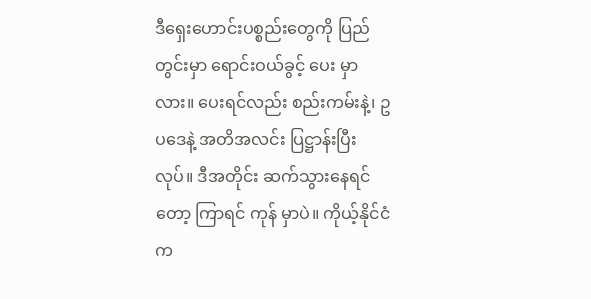ဒီရှေးဟောင်းပစ္စည်းတွေကို ပြည်တွင်းမှာ ရောင်းဝယ်ခွင့် ပေး မှာလား။ ပေးရင်လည်း စည်းကမ်းနဲ့၊ ဥပဒေနဲ့ အတိအလင်း ပြဋ္ဌာန်းပြီးလုပ်။ ဒီအတိုင်း ဆက်သွားနေရင်တော့ ကြာရင် ကုန် မှာပဲ။ ကိုယ့်နိုင်ငံက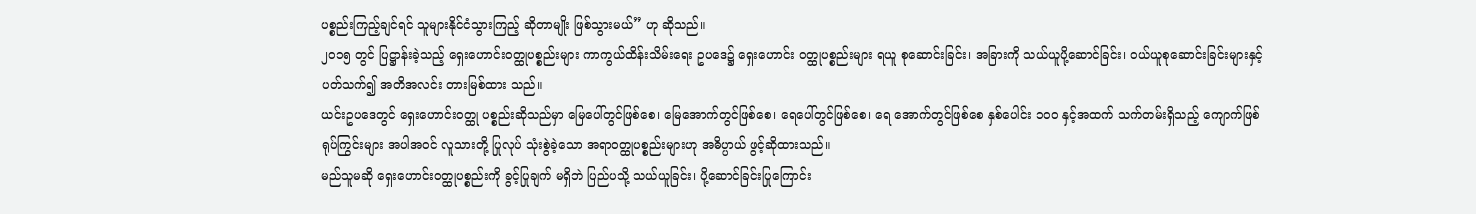ပစ္စည်းကြည့်ချင်ရင် သူများနိုင်ငံသွားကြည့် ဆိုတာမျိုး ဖြစ်သွားမယ်” ဟု ဆိုသည်။
၂၀၁၅ တွင် ပြဋ္ဌာန်းခဲ့သည့် ရှေးဟောင်းဝတ္ထုပစ္စည်းများ ကာကွယ်ထိန်းသိမ်းရေး ဥပဒေ၌ ရှေးဟောင်း ဝတ္ထုပစ္စည်းများ ရယူ စုဆောင်းခြင်း၊ အခြားကို သယ်ယူပို့ဆောင်ခြင်း၊ ဝယ်ယူစုဆောင်းခြင်းများနှင့် ပတ်သက်၍ အတိအလင်း တားမြစ်ထား သည်။
ယင်းဥပဒေတွင် ရှေးဟောင်းဝတ္ထု ပစ္စည်းဆိုသည်မှာ မြေပေါ်တွင်ဖြစ်စေ၊ မြေအောက်တွင်ဖြစ်စေ၊ ရေပေါ်တွင်ဖြစ်စေ၊ ရေ အောက်တွင်ဖြစ်စေ နှစ်ပေါင်း ၁၀၀ နှင့်အထက် သက်တမ်းရှိသည့် ကျောက်ဖြစ်ရုပ်ကြွင်းများ အပါအဝင် လူသားတို့ ပြုလုပ် သုံးစွဲခဲ့သော အရာဝတ္ထုပစ္စည်းများဟု အဓိပ္ပာယ် ဖွင့်ဆိုထားသည်။
မည်သူမဆို ရှေးဟောင်းဝတ္ထုပစ္စည်းကို ခွင့်ပြုချက် မရှိဘဲ ပြည်ပသို့ သယ်ယူခြင်း၊ ပို့ဆောင်ခြင်းပြုကြောင်း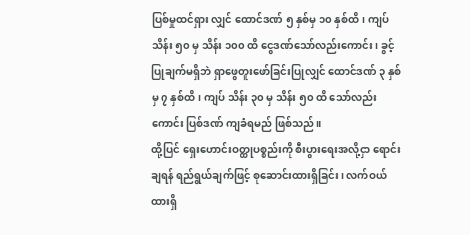ပြစ်မှုထင်ရှား လျှင် ထောင်ဒဏ် ၅ နှစ်မှ ၁၀ နှစ်ထိ၊ ကျပ် သိန်း ၅၀ မှ သိန်း ၁၀၀ ထိ ငွေဒဏ်သော်လည်းကောင်း၊ ခွင့်ပြုချက်မရှိဘဲ ရှာဖွေတူးဖော်ခြင်းပြုလျှင် ထောင်ဒဏ် ၃ နှစ်မှ ၇ နှစ်ထိ၊ ကျပ် သိန်း ၃၀ မှ သိန်း ၅၀ ထိ သော်လည်းကောင်း ပြစ်ဒဏ် ကျခံရမည် ဖြစ်သည်။
ထို့ပြင် ရှေးဟောင်းဝတ္ထုပစ္စည်းကို စီးပွားရေးအလို့ငှာ ရောင်းချရန် ရည်ရွယ်ချက်ဖြင့် စုဆောင်းထားရှိခြင်း၊ လက်ဝယ်ထားရှိ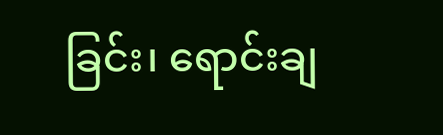ခြင်း၊ ရောင်းချ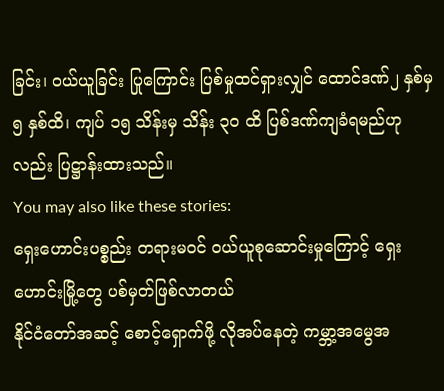ခြင်း၊ ဝယ်ယူခြင်း ပြုကြောင်း ပြစ်မှုထင်ရှားလျှင် ထောင်ဒဏ်၂ နှစ်မှ ၅ နှစ်ထိ၊ ကျပ် ၁၅ သိန်းမှ သိန်း ၃၀ ထိ ပြစ်ဒဏ်ကျခံရမည်ဟုလည်း ပြဋ္ဌာန်းထားသည်။
You may also like these stories:
ရှေးဟောင်းပစ္စည်း တရားမဝင် ဝယ်ယူစုဆောင်းမှုကြောင့် ရှေးဟောင်းမြို့တွေ ပစ်မှတ်ဖြစ်လာတယ်
နိုင်ငံတော်အဆင့် စောင့်ရှောက်ဖို့ လိုအပ်နေတဲ့ ကမ္ဘာ့အမွေအ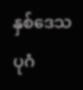နှစ်ဒေသ ပုဂံ